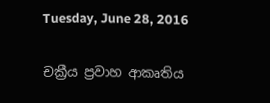Tuesday, June 28, 2016

චක්‍රීය ප්‍රවාහ ආකෘතිය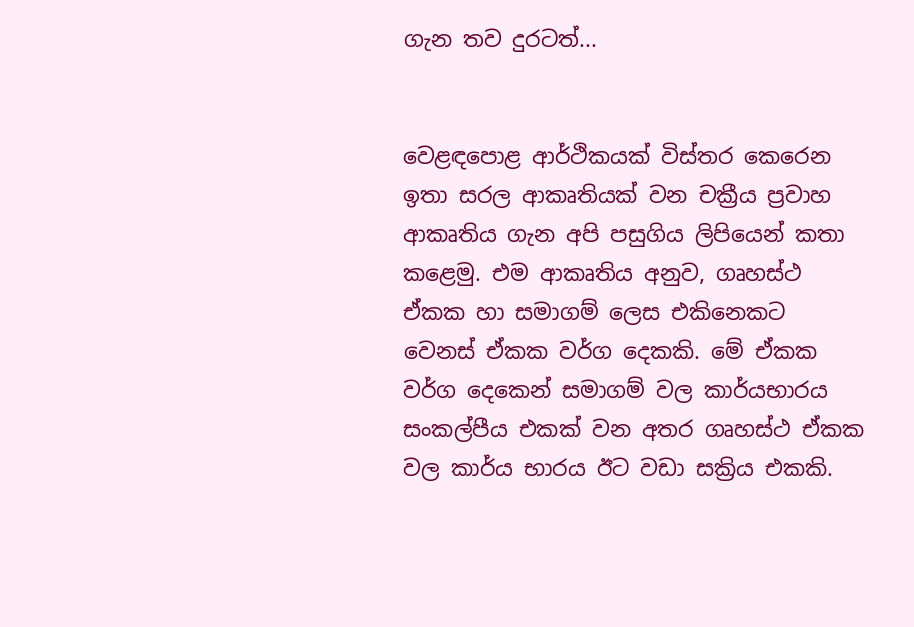ගැන තව දුරටත්...


වෙළඳපොළ ආර්ථිකයක් විස්තර කෙරෙන ඉතා සරල ආකෘතියක් වන චක්‍රීය ප්‍රවාහ ආකෘතිය ගැන අපි පසුගිය ලිපියෙන් කතා කළෙමු. එම ආකෘතිය අනුව, ගෘහස්ථ ඒකක හා සමාගම් ලෙස එකිනෙකට වෙනස් ඒකක වර්ග දෙකකි. මේ ඒකක වර්ග දෙකෙන් සමාගම් වල කාර්යභාරය සංකල්පීය එකක් වන අතර ගෘහස්ථ ඒකක වල කාර්ය භාරය ඊට වඩා සක්‍රිය එකකි.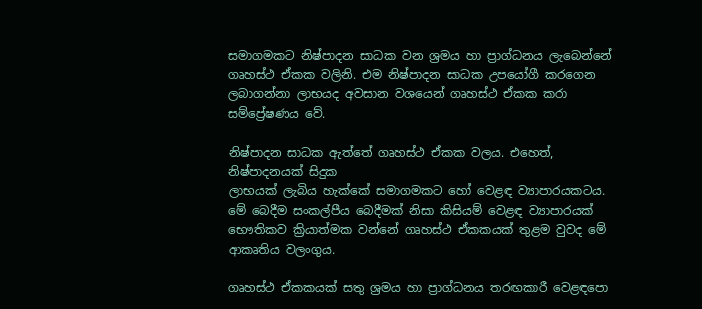සමාගමකට නිෂ්පාදන සාධක වන ශ්‍රමය හා ප්‍රාග්ධනය ලැබෙන්නේ ගෘහස්ථ ඒකක වලිනි. එම නිෂ්පාදන සාධක උපයෝගී කරගෙන ලබාගන්නා ලාභයද අවසාන වශයෙන් ගෘහස්ථ ඒකක කරා සම්ප්‍රේෂණය වේ.

නිෂ්පාදන සාධක ඇත්තේ ගෘහස්ථ ඒකක වලය. එහෙත්, නිෂ්පාදනයක් සිදුක
ලාභයක් ලැබිය හැක්කේ සමාගමකට හෝ වෙළඳ ව්‍යාපාරයකටය. මේ බෙදීම සංකල්පීය බෙදීමක් නිසා කිසියම් වෙළඳ ව්‍යාපාරයක් භෞතිකව ක්‍රියාත්මක වන්නේ ගෘහස්ථ ඒකකයක් තුළම වුවද මේ ආකෘතිය වලංගුය.

ගෘහස්ථ ඒකකයක් සතු ශ්‍රමය හා ප්‍රාග්ධනය තරඟකාරී වෙළඳපො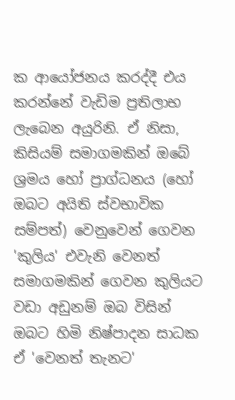ක ආයෝජනය කරද්දී එය කරන්නේ වැඩිම ප්‍රතිලාභ ලැබෙන අයුරිනි. ඒ නිසා, කිසියම් සමාගමකින් ඔබේ ශ්‍රමය හෝ ප්‍රාග්ධනය (හෝ ඔබට අයිති ස්වභාවික සම්පත්) වෙනුවෙන් ගෙවන 'කුලිය' එවැනි වෙනත් සමාගමකින් ගෙවන කුලියට වඩා අඩුනම් ඔබ විසින් ඔබට හිමි නිෂ්පාදන සාධක ඒ 'වෙනත් තැනට'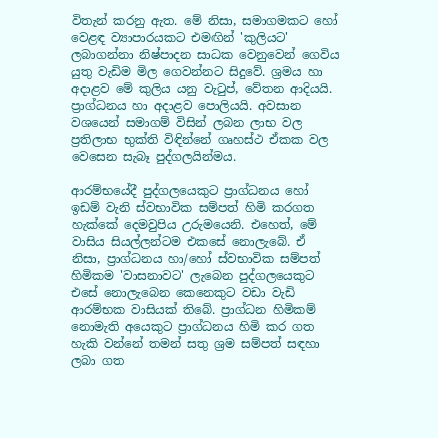විතැන් කරනු ඇත. මේ නිසා, සමාගමකට හෝ වෙළඳ ව්‍යාපාරයකට එමඟින් 'කුලියට' ලබාගන්නා නිෂ්පාදන සාධක වෙනුවෙන් ගෙවිය යුතු වැඩිම මිල ගෙවන්නට සිදුවේ. ශ්‍රමය හා අදාළව මේ කුලිය යනු වැටුප්, වේතන ආදියයි. ප්‍රාග්ධනය හා අදාළව පොලියයි. අවසාන වශයෙන් සමාගම් විසින් ලබන ලාභ වල ප්‍රතිලාභ භුක්ති විඳින්නේ ගෘහස්ථ ඒකක වල වෙසෙන සැබෑ පුද්ගලයින්මය.

ආරම්භයේදී පුද්ගලයෙකුට ප්‍රාග්ධනය හෝ ඉඩම් වැනි ස්වභාවික සම්පත් හිමි කරගත හැක්කේ දෙමවුපිය උරුමයෙනි. එහෙත්, මේ වාසිය සියල්ලන්ටම එකසේ නොලැබේ. ඒ නිසා, ප්‍රාග්ධනය හා/හෝ ස්වභාවික සම්පත් හිමිකම 'වාසනාවට' ලැබෙන පුද්ගලයෙකුට එසේ නොලැබෙන කෙනෙකුට වඩා වැඩි ආරම්භක වාසියක් තිබේ. ප්‍රාග්ධන හිමිකම් නොමැති අයෙකුට ප්‍රාග්ධනය හිමි කර ගත හැකි වන්නේ තමන් සතු ශ්‍රම සම්පත් සඳහා ලබා ගත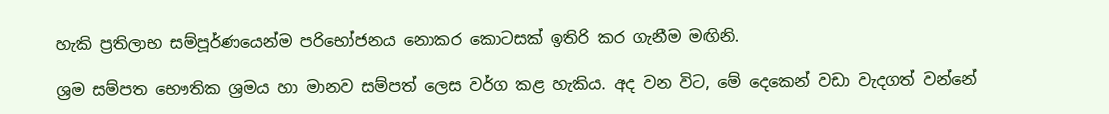හැකි ප්‍රතිලාභ සම්පූර්ණයෙන්ම පරිභෝජනය නොකර කොටසක් ඉතිරි කර ගැනීම මඟිනි.

ශ්‍රම සම්පත භෞතික ශ්‍රමය හා මානව සම්පත් ලෙස වර්ග කළ හැකිය. අද වන විට, මේ දෙකෙන් වඩා වැදගත් වන්නේ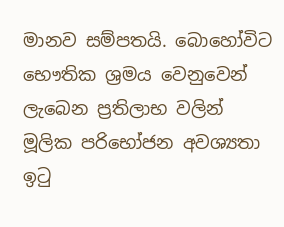මානව සම්පතයි. බොහෝවිට භෞතික ශ්‍රමය වෙනුවෙන් ලැබෙන ප්‍රතිලාභ වලින් මූලික පරිභෝජන අවශ්‍යතා ඉටු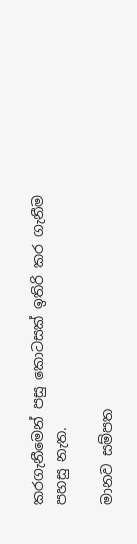කරගැනීමෙන් පසු කොටසක් ඉතිරි කර ගැනීම පහසු නැත.

මානව සම්පත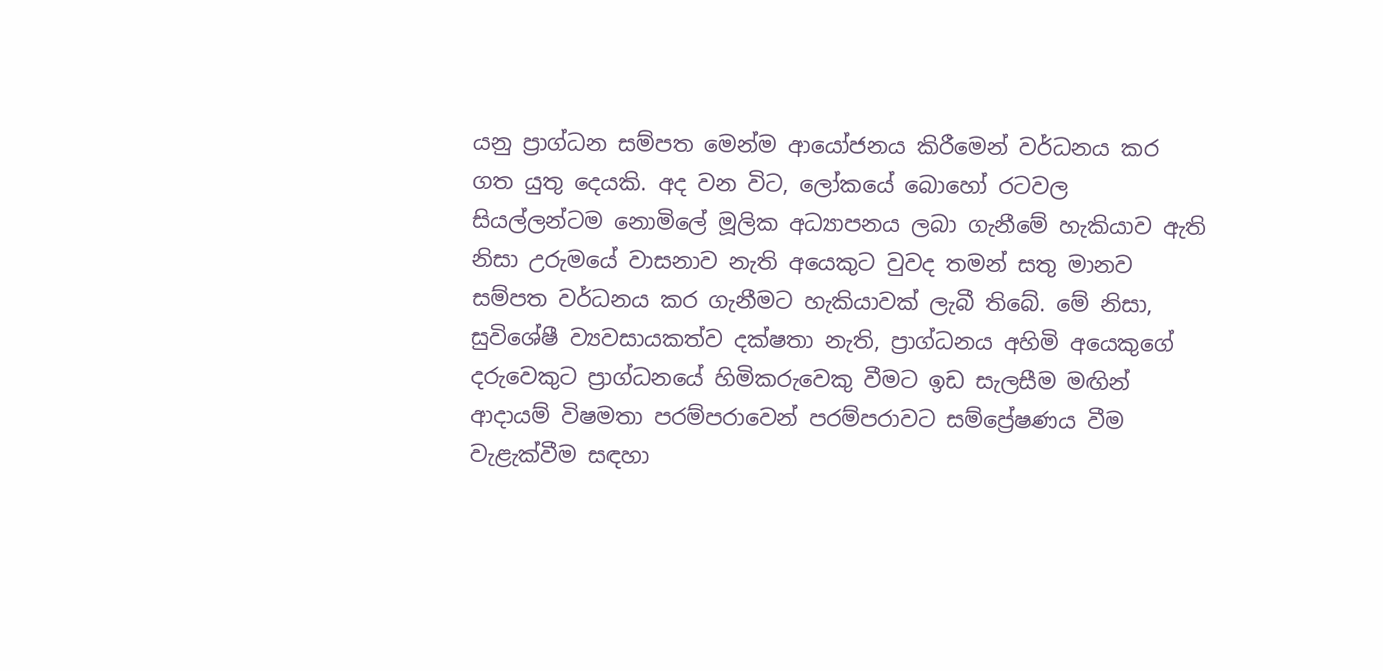යනු ප්‍රාග්ධන සම්පත මෙන්ම ආයෝජනය කිරීමෙන් වර්ධනය කර ගත යුතු දෙයකි. අද වන විට, ලෝකයේ බොහෝ රටවල සියල්ලන්ටම නොමිලේ මූලික අධ්‍යාපනය ලබා ගැනීමේ හැකියාව ඇති නිසා උරුමයේ වාසනාව නැති අයෙකුට වුවද තමන් සතු මානව සම්පත වර්ධනය කර ගැනීමට හැකියාවක් ලැබී තිබේ. මේ නිසා, සුවිශේෂී ව්‍යවසායකත්ව දක්ෂතා නැති, ප්‍රාග්ධනය අහිමි අයෙකුගේ දරුවෙකුට ප්‍රාග්ධනයේ හිමිකරුවෙකු වීමට ඉඩ සැලසීම මඟින් ආදායම් විෂමතා පරම්පරාවෙන් පරම්පරාවට සම්ප්‍රේෂණය වීම වැළැක්වීම සඳහා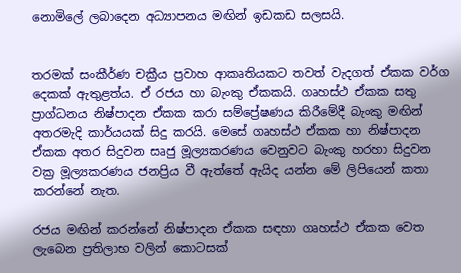නොමිලේ ලබාදෙන අධ්‍යාපනය මඟින් ඉඩකඩ සලසයි.


තරමක් සංකීර්ණ චක්‍රීය ප්‍රවාහ ආකෘතියකට තවත් වැදගත් ඒකක වර්ග දෙකක් ඇතුළත්ය. ඒ රජය හා බැංකු ඒකකයි. ගෘහස්ථ ඒකක සතු ප්‍රාග්ධනය නිෂ්පාදන ඒකක කරා සම්ප්‍රේෂණය කිරීමේදී බැංකු මඟින් අතරමැදි කාර්යයක් සිදු කරයි. මෙසේ ගෘහස්ථ ඒකක හා නිෂ්පාදන ඒකක අතර සිදුවන සෘජු මූල්‍යකරණය වෙනුවට බැංකු හරහා සිදුවන වක්‍ර මූල්‍යකරණය ජනප්‍රිය වී ඇත්තේ ඇයිද යන්න මේ ලිපියෙන් කතා කරන්නේ නැත.

රජය මඟින් කරන්නේ නිෂ්පාදන ඒකක සඳහා ගෘහස්ථ ඒකක වෙත ලැබෙන ප්‍රතිලාභ වලින් කොටසක්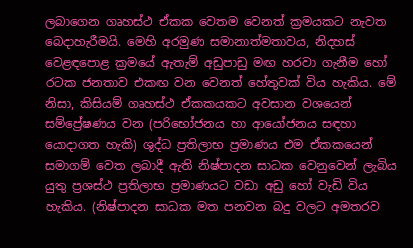ලබාගෙන ගෘහස්ථ ඒකක වෙතම වෙනත් ක්‍රමයකට නැවත බෙදාහැරීමයි. මෙහි අරමුණ සමානාත්මතාවය, නිදහස් වෙළඳපොළ ක්‍රමයේ ඇතැම් අඩුපාඩු මඟ හරවා ගැනීම හෝ රටක ජනතාව එකඟ වන වෙනත් හේතුවක් විය හැකිය. මේ නිසා, කිසියම් ගෘහස්ථ ඒකකයකට අවසාන වශයෙන් සම්ප්‍රේෂණය වන (පරිභෝජනය හා ආයෝජනය සඳහා යොදාගත හැකි) ශුද්ධ ප්‍රතිලාභ ප්‍රමාණය එම ඒකකයෙන් සමාගම් වෙත ලබාදී ඇති නිෂ්පාදන සාධක වෙනුවෙන් ලැබිය යුතු ප්‍රශස්ථ ප්‍රතිලාභ ප්‍රමාණයට වඩා අඩු හෝ වැඩි විය හැකිය. (නිෂ්පාදන සාධක මත පනවන බදු වලට අමතරව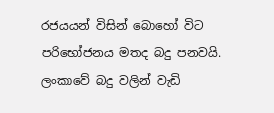රජයයන් විසින් බොහෝ විට පරිභෝජනය මතද බදු පනවයි. ලංකාවේ බදු වලින් වැඩි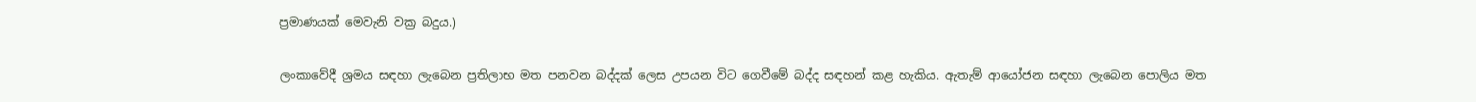ප්‍රමාණයක් මෙවැනි වක්‍ර බදුය.)

ලංකාවේදී ශ්‍රමය සඳහා ලැබෙන ප්‍රතිලාභ මත පනවන බද්දක් ලෙස උපයන විට ගෙවීමේ බද්ද සඳහන් කළ හැකිය. ඇතැම් ආයෝජන සඳහා ලැබෙන පොලිය මත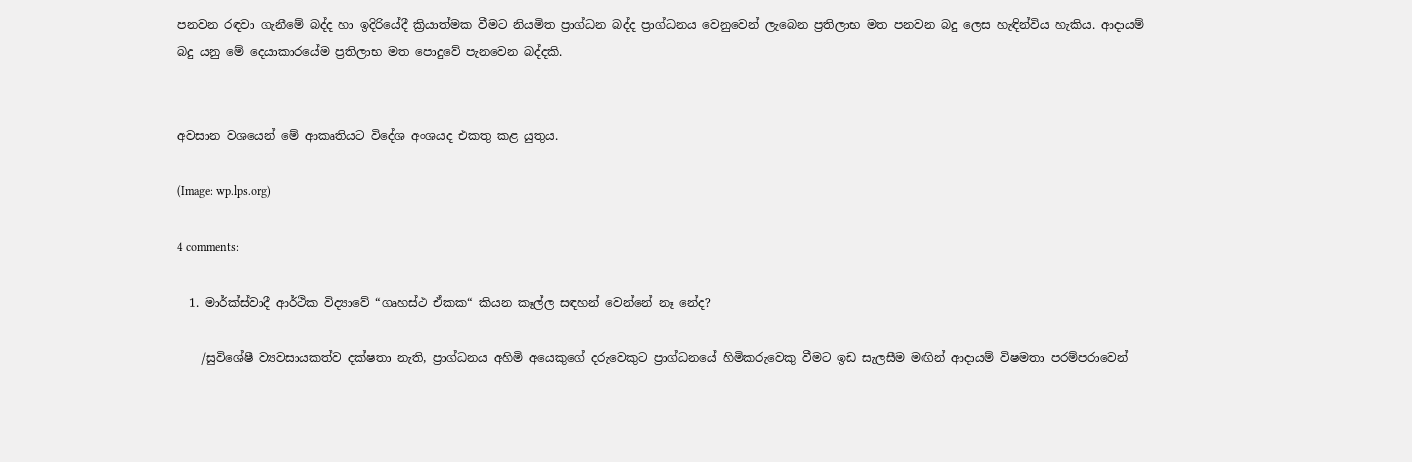පනවන රඳවා ගැනීමේ බද්ද හා ඉදිරියේදී ක්‍රියාත්මක වීමට නියමිත ප්‍රාග්ධන බද්ද ප්‍රාග්ධනය වෙනුවෙන් ලැබෙන ප්‍රතිලාභ මත පනවන බදු ලෙස හැඳින්විය හැකිය. ආදායම් බදු යනු මේ දෙයාකාරයේම ප්‍රතිලාභ මත පොදුවේ පැනවෙන බද්දකි.


අවසාන වශයෙන් මේ ආකෘතියට විදේශ අංශයද එකතු කළ යුතුය.

(Image: wp.lps.org)

4 comments:

  1. මාර්ක්ස්වාදී ආර්ථික විද්‍යාවේ “ගෘහස්ථ ඒකක“ කියන කෑල්ල සඳහන් වෙන්නේ නෑ නේද?

    /සුවිශේෂී ව්‍යවසායකත්ව දක්ෂතා නැති, ප්‍රාග්ධනය අහිමි අයෙකුගේ දරුවෙකුට ප්‍රාග්ධනයේ හිමිකරුවෙකු වීමට ඉඩ සැලසීම මඟින් ආදායම් විෂමතා පරම්පරාවෙන්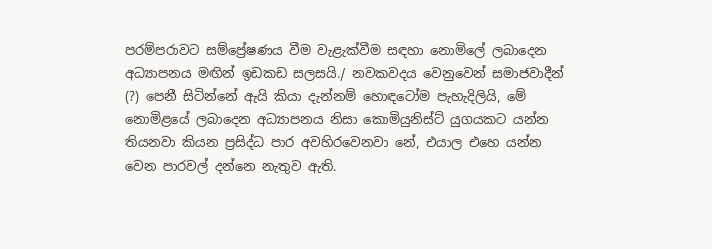පරම්පරාවට සම්ප්‍රේෂණය වීම වැළැක්වීම සඳහා නොමිලේ ලබාදෙන අධ්‍යාපනය මඟින් ඉඩකඩ සලසයි./ නවකවදය වෙනුවෙන් සමාජවාදීන් (?) පෙනී සිටින්නේ ඇයි කියා දැන්නම් හොඳටෝම පැහැදිලියි, මේ නොමිළයේ ලබාදෙන අධ්‍යාපනය නිසා කොමියුනිස්ට් යුගයකට යන්න තියනවා කියන ප්‍ර‍සිද්ධ පාර අවහිරවෙනවා නේ, එයාල එහෙ යන්න වෙන පාරවල් දන්නෙ නැතුව ඇති.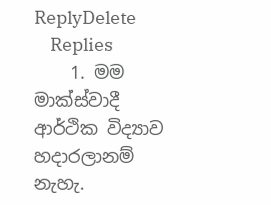ReplyDelete
    Replies
    1. මම මාක්ස්වාදී ආර්ථික විද්‍යාව හදාරලානම් නැහැ.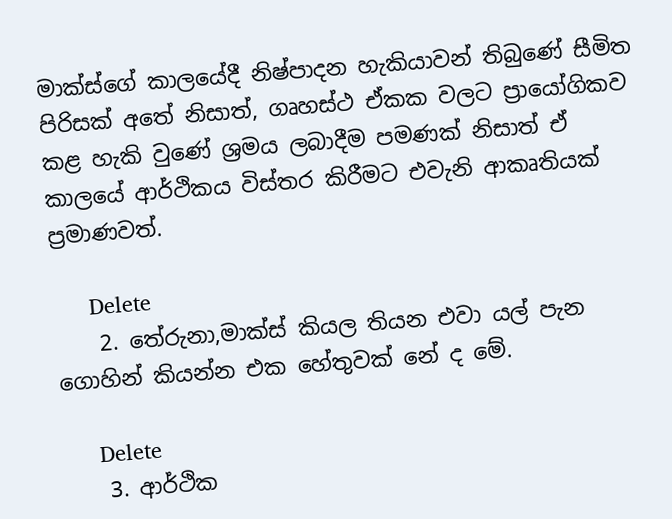මාක්ස්ගේ කාලයේදී නිෂ්පාදන හැකියාවන් තිබුණේ සීමිත පිරිසක් අතේ නිසාත්, ගෘහස්ථ ඒකක වලට ප්‍රායෝගිකව කළ හැකි වුණේ ශ්‍රමය ලබාදීම පමණක් නිසාත් ඒ කාලයේ ආර්ථිකය විස්තර කිරීමට එවැනි ආකෘතියක් ප්‍රමාණවත්.

      Delete
    2. තේරුනා,මාක්ස් කියල තියන එවා යල් පැන ගොහින් කියන්න එක හේතුවක් නේ ද මේ.

      Delete
    3. ආර්ථික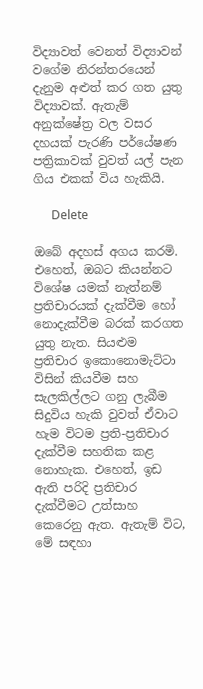විද්‍යාවත් වෙනත් විද්‍යාවන් වගේම නිරන්තරයෙන් දැනුම අළුත් කර ගත යුතු විද්‍යාවක්. ඇතැම් අනුක්ෂේත්‍ර වල වසර දහයක් පැරණි පර්යේෂණ පත්‍රිකාවක් වුවත් යල් පැන ගිය එකක් විය හැකියි.

      Delete

ඔබේ අදහස් අගය කරමි. එහෙත්, ඔබට කියන්නට විශේෂ යමක් නැත්නම් ප්‍රතිචාරයක් දැක්වීම හෝ නොදැක්වීම බරක් කරගත යුතු නැත. සියළුම ප්‍රතිචාර ඉකොනොමැට්ටා විසින් කියවීම සහ සැලකිල්ලට ගනු ලැබීම සිදුවිය හැකි වුවත් ඒවාට හැම විටම ප්‍රති-ප්‍රතිචාර දැක්වීම සහතික කළ නොහැක. එහෙත්, ඉඩ ඇති පරිදි ප්‍රතිචාර දැක්වීමට උත්සාහ කෙරෙනු ඇත. ඇතැම් විට, මේ සඳහා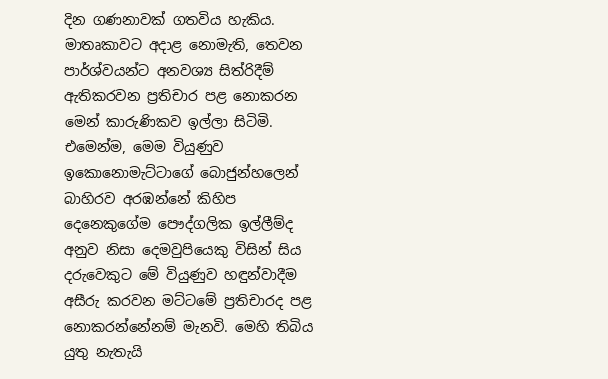දින ගණනාවක් ගතවිය හැකිය. මාතෘකාවට අදාළ නොමැති, තෙවන පාර්ශ්වයන්ට අනවශ්‍ය සිත්රිදීම් ඇතිකරවන ප්‍රතිචාර පළ නොකරන මෙන් කාරුණිකව ඉල්ලා සිටිමි. එමෙන්ම, මෙම වියුණුව ඉකොනොමැට්ටාගේ බොජුන්හලෙන් බාහිරව අරඹන්නේ කිහිප දෙනෙකුගේම පෞද්ගලික ඉල්ලීම්ද අනුව නිසා දෙමවුපියෙකු විසින් සිය දරුවෙකුට මේ වියුණුව හඳුන්වාදීම අසීරු කරවන මට්ටමේ ප්‍රතිචාරද පළ නොකරන්නේනම් මැනවි. මෙහි තිබිය යුතු නැතැයි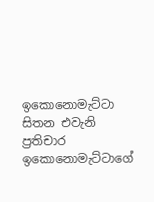ඉකොනොමැට්ටා සිතන එවැනි ප්‍රතිචාර ඉකොනොමැට්ටාගේ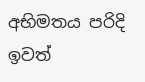අභිමතය පරිදි ඉවත්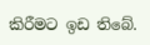කිරීමට ඉඩ තිබේ.